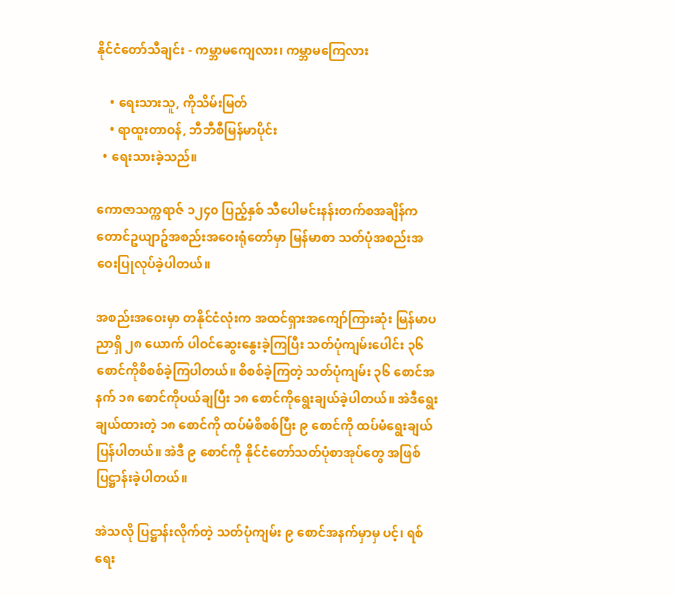နိုင်ငံတော်သီချင်း - ကမ္ဘာမကျေလား၊ ကမ္ဘာမကြေလား

    • ရေးသားသူ, ကိုသိမ်းမြတ်
    • ရာထူးတာဝန်, ဘီဘီစီမြန်မာပိုင်း
  • ရေးသားခဲ့သည်။

ကောဇာသက္ကရာဇ် ၁၂၄၀ ပြည့်နှစ် သီပေါမင်းနန်းတက်စအချိန်က တောင်ဥယျာဥ်အစည်းအဝေးရုံတော်မှာ မြန်မာစာ သတ်ပုံအစည်းအဝေးပြုလုပ်ခဲ့ပါတယ်။

အစည်းအဝေးမှာ တနိုင်ငံလုံးက အထင်ရှားအကျော်ကြားဆုံး မြန်မာပညာရှိ ၂၈ ယောက် ပါဝင်ဆွေးနွေးခဲ့ကြပြီး သတ်ပုံကျမ်းပေါင်း ၃၆ စောင်ကိုစိစစ်ခဲ့ကြပါတယ်။ စိစစ်ခဲ့ကြတဲ့ သတ်ပုံကျမ်း ၃၆ စောင်အနက် ၁၈ စောင်ကိုပယ်ချပြီး ၁၈ စောင်ကိုရွေးချယ်ခဲ့ပါတယ်။ အဲဒီရွေးချယ်ထားတဲ့ ၁၈ စောင်ကို ထပ်မံစိစစ်ပြီး ၉ စောင်ကို ထပ်မံရွေးချယ်ပြန်ပါတယ်။ အဲဒီ ၉ စောင်ကို နိုင်ငံတော်သတ်ပုံစာအုပ်တွေ အဖြစ် ပြဋ္ဌာန်းခဲ့ပါတယ်။

အဲသလို ပြဋ္ဌာန်းလိုက်တဲ့ သတ်ပုံကျမ်း ၉ စောင်အနက်မှာမှ ပင့်၊ ရစ် ရေး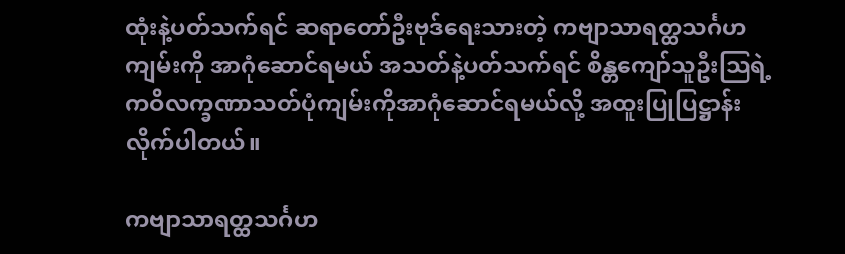ထုံးနဲ့ပတ်သက်ရင် ဆရာတော်ဦးဗုဒ်ရေးသားတဲ့ ကဗျာသာရတ္ထသင်္ဂဟကျမ်းကို အာဂုံဆောင်ရမယ် အသတ်နဲ့ပတ်သက်ရင် စိန္တကျော်သူဦးသြရဲ့ ကဝိလက္ခဏာသတ်ပုံကျမ်းကိုအာဂုံဆောင်ရမယ်လို့ အထူးပြုပြဋ္ဌာန်းလိုက်ပါတယ်။

ကဗျာသာရတ္ထသင်္ဂဟ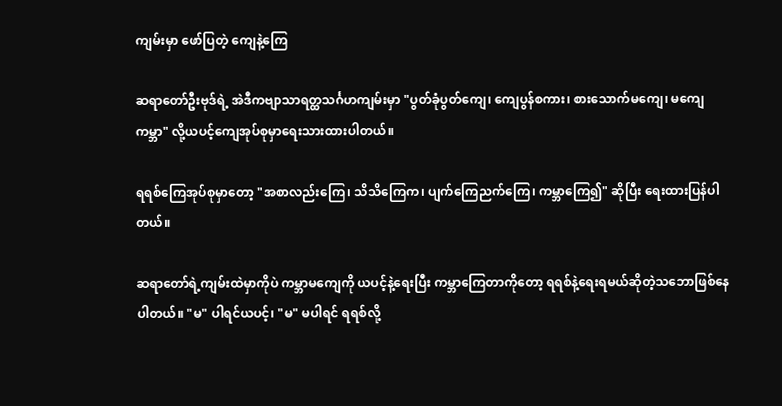ကျမ်းမှာ ဖော်ပြတဲ့ ကျေနဲ့ကြေ

ဆရာတော်ဦးဗုဒ်ရဲ့ အဲဒီကဗျာသာရတ္ထသင်္ဂဟကျမ်းမှာ "ပွတ်ခုံပွတ်ကျေ၊ ကျေပွန်စကား၊ စားသောက်မကျေ၊ မကျေကမ္ဘာ" လို့ယပင့်ကျေအုပ်စုမှာရေးသားထားပါတယ်။

ရရစ်ကြေအုပ်စုမှာတော့ "အစာလည်းကြေ၊ သိသိကြေက၊ ပျက်ကြေညက်ကြေ၊ ကမ္ဘာကြေ၍" ဆိုပြီး ရေးထားပြန်ပါတယ်။

ဆရာတော်ရဲ့ကျမ်းထဲမှာကိုပဲ ကမ္ဘာမကျေကို ယပင့်နဲ့ရေးပြီး ကမ္ဘာကြေတာကိုတော့ ရရစ်နဲ့ရေးရမယ်ဆိုတဲ့သဘောဖြစ်နေပါတယ်။ "မ" ပါရင်ယပင့်၊ "မ" မပါရင် ရရစ်လို့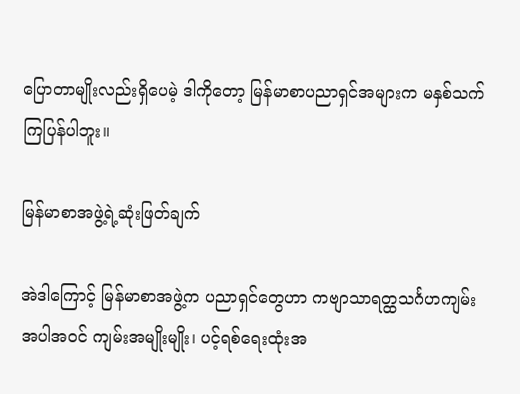ပြောတာမျိုးလည်းရှိပေမဲ့ ဒါကိုတော့ မြန်မာစာပညာရှင်အများက မနှစ်သက်ကြပြန်ပါဘူး။

မြန်မာစာအဖွဲ့ရဲ့ဆုံးဖြတ်ချက်

အဲဒါကြောင့် မြန်မာစာအဖွဲ့က ပညာရှင်တွေဟာ ကဗျာသာရတ္ထသင်္ဂဟကျမ်းအပါအဝင် ကျမ်းအမျိုးမျိုး၊ ပင့်ရစ်ရေးထုံးအ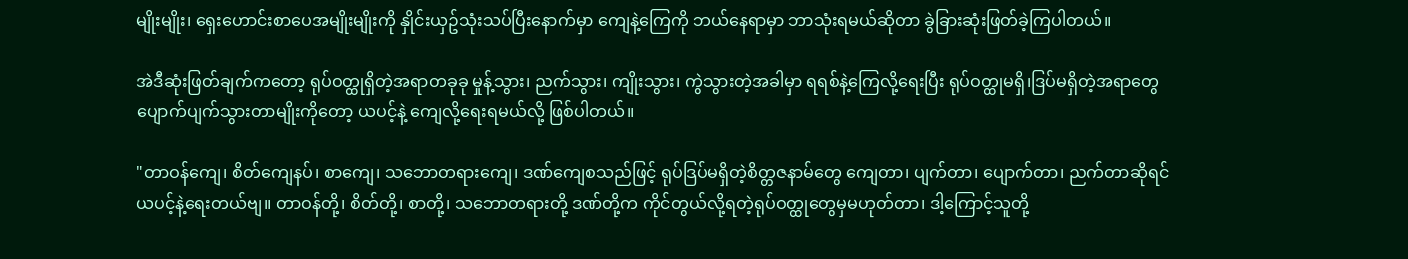မျိုးမျိုး၊ ရှေးဟောင်းစာပေအမျိုးမျိုးကို နှိုင်းယှဥ်သုံးသပ်ပြီးနောက်မှာ ကျေနဲ့ကြေကို ဘယ်နေရာမှာ ဘာသုံးရမယ်ဆိုတာ ခွဲခြားဆုံးဖြတ်ခဲ့ကြပါတယ်။

အဲဒီဆုံးဖြတ်ချက်ကတော့ ရုပ်ဝတ္ထုရှိတဲ့အရာတခုခု မှုန့်သွား၊ ညက်သွား၊ ကျိုးသွား၊ ကွဲသွားတဲ့အခါမှာ ရရစ်နဲ့ကြေလို့ရေးပြီး ရုပ်ဝတ္ထုမရှိ၊ဒြပ်မရှိတဲ့အရာတွေပျောက်ပျက်သွားတာမျိုးကိုတော့ ယပင့်နဲ့ ကျေလို့ရေးရမယ်လို့ ဖြစ်ပါတယ်။

"တာဝန်ကျေ၊ စိတ်ကျေနပ်၊ စာကျေ၊ သဘောတရားကျေ၊ ဒဏ်ကျေစသည်ဖြင့် ရုပ်ဒြပ်မရှိတဲ့စိတ္တဇနာမ်တွေ ကျေတာ၊ ပျက်တာ၊ ပျောက်တာ၊ ညက်တာဆိုရင် ယပင့်နဲ့ရေးတယ်ဗျ။ တာဝန်တို့၊ စိတ်တို့၊ စာတို့၊ သဘောတရားတို့ ဒဏ်တို့က ကိုင်တွယ်လို့ရတဲ့ရုပ်ဝတ္ထုတွေမှမဟုတ်တာ၊ ဒါ့ကြောင့်သူတို့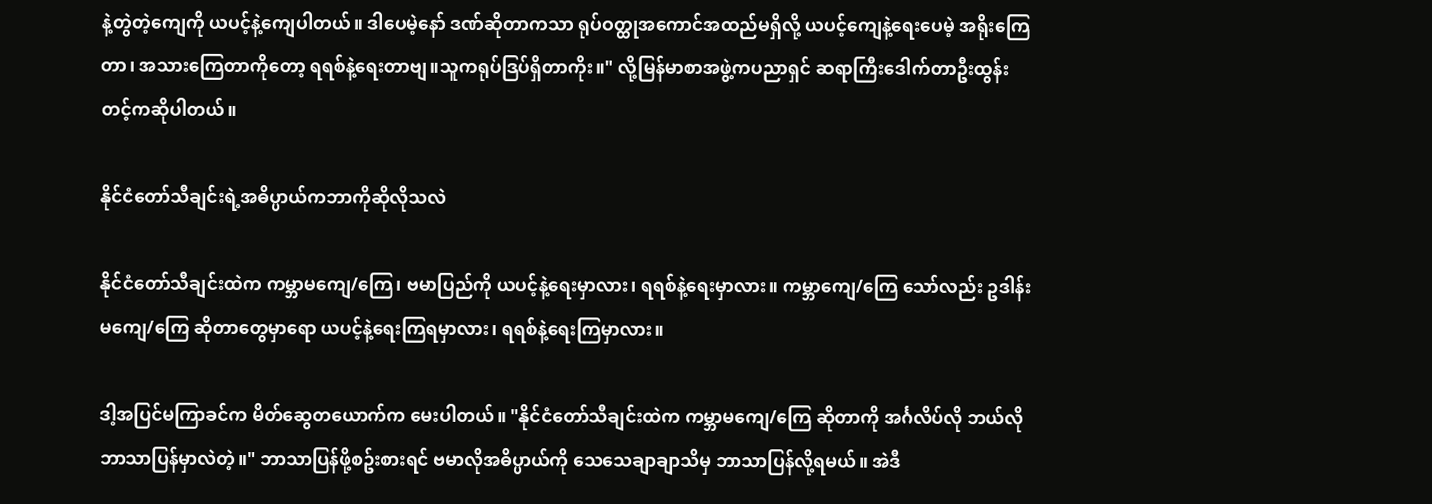နဲ့တွဲတဲ့ကျေကို ယပင့်နဲ့ကျေပါတယ်။ ဒါပေမဲ့နော် ဒဏ်ဆိုတာကသာ ရုပ်ဝတ္ထုအကောင်အထည်မရှိလို့ ယပင့်ကျေနဲ့ရေးပေမဲ့ အရိုးကြေတာ၊ အသားကြေတာကိုတော့ ရရစ်နဲ့ရေးတာဗျ။သူကရုပ်ဒြပ်ရှိတာကိုး။" လို့မြန်မာစာအဖွဲ့ကပညာရှင် ဆရာကြီးဒေါက်တာဦးထွန်းတင့်ကဆိုပါတယ်။

နိုင်ငံတော်သီချင်းရဲ့အဓိပ္ပာယ်ကဘာကိုဆိုလိုသလဲ

နိုင်ငံတော်သီချင်းထဲက ကမ္ဘာမကျေ/ကြေ၊ ဗမာပြည်ကို ယပင့်နဲ့ရေးမှာလား၊ ရရစ်နဲ့ရေးမှာလား။ ကမ္ဘာကျေ/ကြေ သော်လည်း ဥဒါန်းမကျေ/ကြေ ဆိုတာတွေမှာရော ယပင့်နဲ့ရေးကြရမှာလား၊ ရရစ်နဲ့ရေးကြမှာလား။

ဒါ့အပြင်မကြာခင်က မိတ်ဆွေတယောက်က မေးပါတယ်။ "နိုင်ငံတော်သီချင်းထဲက ကမ္ဘာမကျေ/ကြေ ဆိုတာကို အင်္ဂလိပ်လို ဘယ်လိုဘာသာပြန်မှာလဲတဲ့။" ဘာသာပြန်ဖို့စဥ်းစားရင် ဗမာလိုအဓိပ္ပာယ်ကို သေသေချာချာသိမှ ဘာသာပြန်လို့ရမယ်။ အဲဒီ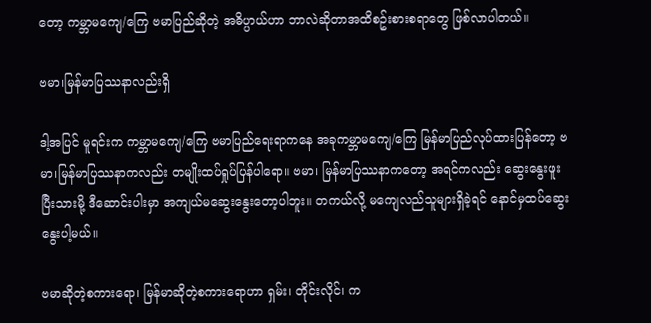တော့ ကမ္ဘာမကျေ/ကြေ ဗမာပြည်ဆိုတဲ့ အဓိပ္ပာယ်ဟာ ဘာလဲဆိုတာအထိစဥ်းစားစရာတွေ ဖြစ်လာပါတယ်။

ဗမာ၊မြန်မာပြဿနာလည်းရှိ

ဒါ့အပြင် မူရင်းက ကမ္ဘာမကျေ/ကြေ ဗမာပြည်ရေးရာကနေ အခုကမ္ဘာမကျေ/ကြေ မြန်မာပြည်လုပ်ထားပြန်တော့ ဗမာ၊မြန်မာပြဿနာကလည်း တမျိုးထပ်ရှုပ်ပြန်ပါရော။ ဗမာ၊ မြန်မာပြဿနာကတော့ အရင်ကလည်း ဆွေးနွေးဖူးပြီးသားမို့ ဒီဆောင်းပါးမှာ အကျယ်မဆွေးနွေးတော့ပါဘူး။ တကယ်လို့ မကျေလည်သူများရှိခဲ့ရင် နောင်မှထပ်ဆွေးနွေးပါ့မယ်။

ဗမာဆိုတဲ့စကားရော၊ မြန်မာဆိုတဲ့စကားရောဟာ ရှမ်း၊ တိုင်းလိုင်၊ က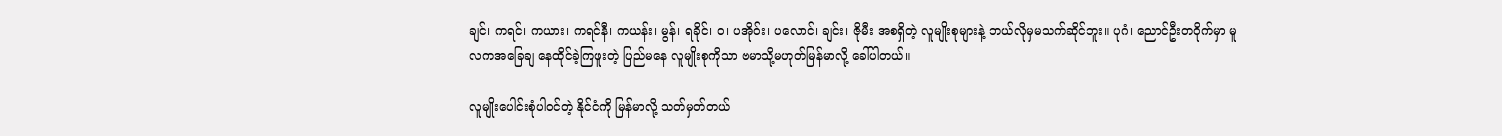ချင်၊ ကရင်၊ ကယား၊ ကရင်နီ၊ ကယန်း၊ မွန်၊ ရခိုင်၊ ဝ၊ ပအိုဝ်း၊ ပလောင်၊ ချင်း၊ ဇိုမီး အစရှိတဲ့ လူမျိုးစုများနဲ့ ဘယ်လိုမှမသက်ဆိုင်ဘူး။ ပုဂံ၊ ညောင်ဦးတဝိုက်မှာ မူလကအခြေချ နေထိုင်ခဲ့ကြဖူးတဲ့ ပြည်မနေ လူမျိုးစုကိုသာ ဗမာသို့မဟုတ်မြန်မာလို့ ခေါ်ပါတယ်။

လူမျိုးပေါင်းစုံပါဝင်တဲ့ နိုင်ငံကို မြန်မာလို့ သတ်မှတ်တယ်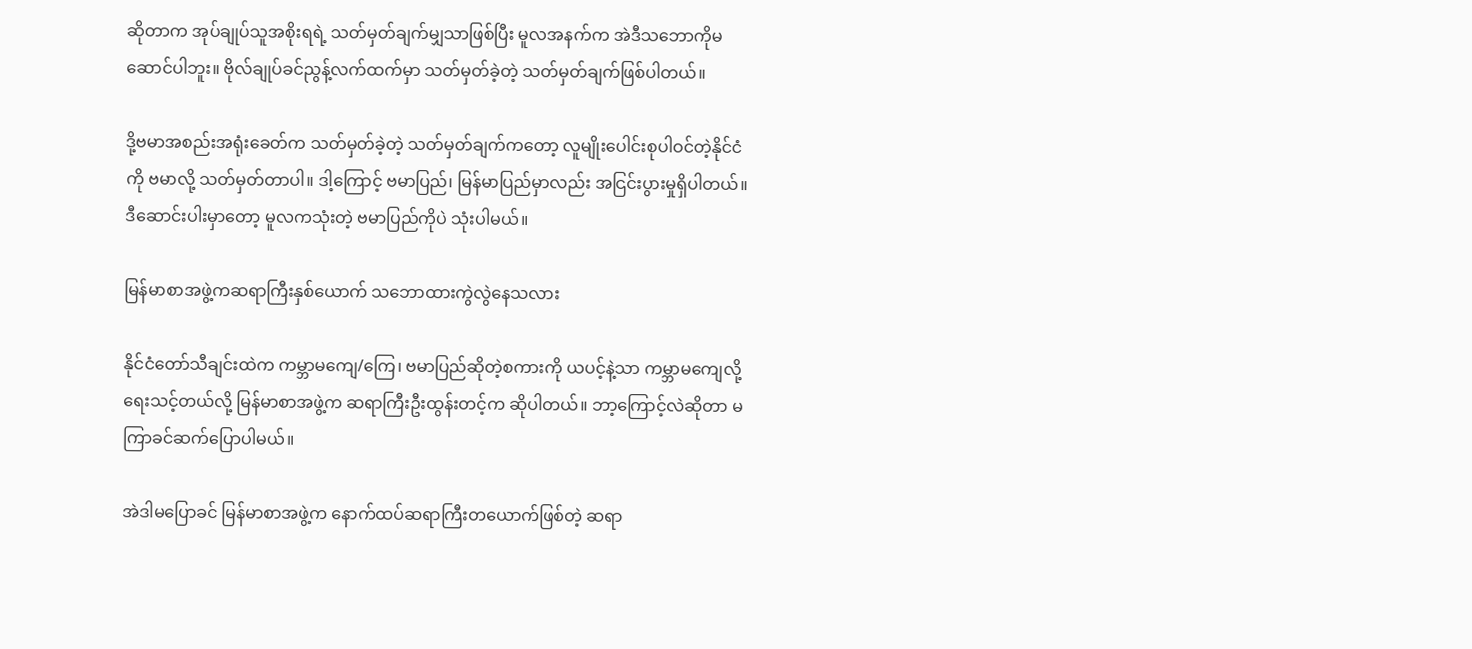ဆိုတာက အုပ်ချုပ်သူအစိုးရရဲ့ သတ်မှတ်ချက်မျှသာဖြစ်ပြီး မူလအနက်က အဲဒီသဘောကိုမဆောင်ပါဘူး။ ဗိုလ်ချုပ်ခင်ညွန့်လက်ထက်မှာ သတ်မှတ်ခဲ့တဲ့ သတ်မှတ်ချက်ဖြစ်ပါတယ်။

ဒို့ဗမာအစည်းအရုံးခေတ်က သတ်မှတ်ခဲ့တဲ့ သတ်မှတ်ချက်ကတော့ လူမျိုးပေါင်းစုပါဝင်တဲ့နိုင်ငံကို ဗမာလို့ သတ်မှတ်တာပါ။ ဒါ့ကြောင့် ဗမာပြည်၊ မြန်မာပြည်မှာလည်း အငြင်းပွားမှုရှိပါတယ်။ ဒီဆောင်းပါးမှာတော့ မူလကသုံးတဲ့ ဗမာပြည်ကိုပဲ သုံးပါမယ်။

မြန်မာစာအဖွဲ့ကဆရာကြီးနှစ်ယောက် သဘောထားကွဲလွဲနေသလား

နိုင်ငံတော်သီချင်းထဲက ကမ္ဘာမကျေ/ကြေ၊ ဗမာပြည်ဆိုတဲ့စကားကို ယပင့်နဲ့သာ ကမ္ဘာမကျေလို့ ရေးသင့်တယ်လို့ မြန်မာစာအဖွဲ့က ဆရာကြီးဦးထွန်းတင့်က ဆိုပါတယ်။ ဘာ့ကြောင့်လဲဆိုတာ မကြာခင်ဆက်ပြောပါမယ်။

အဲဒါမပြောခင် မြန်မာစာအဖွဲ့က နောက်ထပ်ဆရာကြီးတယောက်ဖြစ်တဲ့ ဆရာ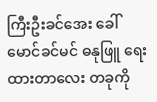ကြီးဦးခင်အေး ခေါ် မောင်ခင်မင် ဓနုဖြူ ရေးထားတာလေး တခုကို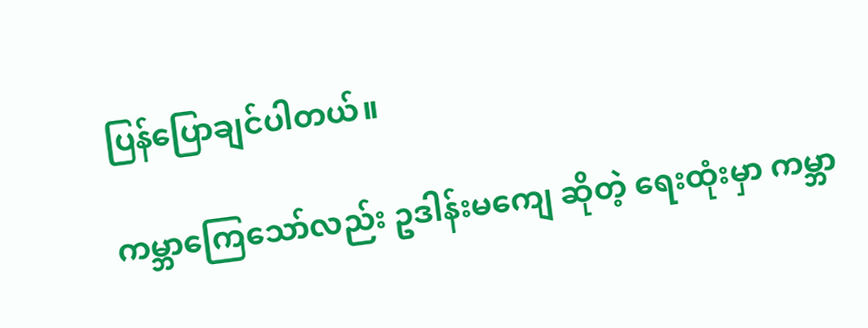ပြန်ပြောချင်ပါတယ်။

ကမ္ဘာကြေသော်လည်း ဥဒါန်းမကျေ ဆိုတဲ့ ရေးထုံးမှာ ကမ္ဘာ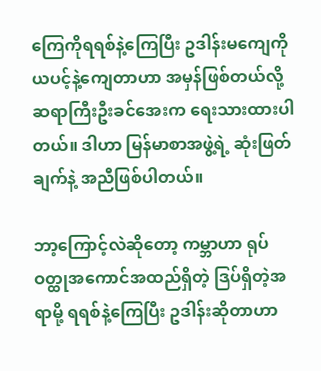ကြေကိုရရစ်နဲ့ကြေပြီး ဥဒါန်းမကျေကိုယပင့်နဲ့ကျေတာဟာ အမှန်ဖြစ်တယ်လို့ ဆရာကြီးဦးခင်အေးက ရေးသားထားပါတယ်။ ဒါဟာ မြန်မာစာအဖွဲ့ရဲ့ ဆုံးဖြတ်ချက်နဲ့ အညီဖြစ်ပါတယ်။

ဘာ့ကြောင့်လဲဆိုတော့ ကမ္ဘာဟာ ရုပ်ဝတ္ထုအကောင်အထည်ရှိတဲ့ ဒြပ်ရှိတဲ့အရာမို့ ရရစ်နဲ့ကြေပြီး ဥဒါန်းဆိုတာဟာ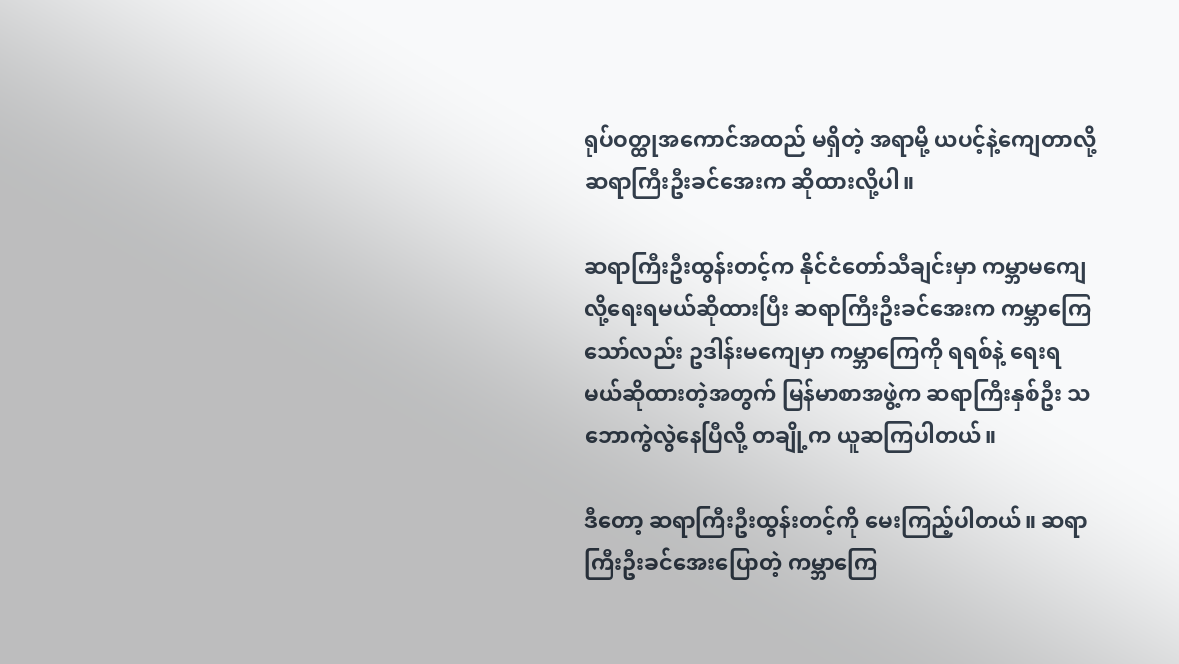ရုပ်ဝတ္ထုအကောင်အထည် မရှိတဲ့ အရာမို့ ယပင့်နဲ့ကျေတာလို့ ဆရာကြီးဦးခင်အေးက ဆိုထားလို့ပါ။

ဆရာကြီးဦးထွန်းတင့်က နိုင်ငံတော်သီချင်းမှာ ကမ္ဘာမကျေလို့ရေးရမယ်ဆိုထားပြီး ဆရာကြီးဦးခင်အေးက ကမ္ဘာကြေသော်လည်း ဥဒါန်းမကျေမှာ ကမ္ဘာကြေကို ရရစ်နဲ့ ရေးရမယ်ဆိုထားတဲ့အတွက် မြန်မာစာအဖွဲ့က ဆရာကြီးနှစ်ဦး သဘောကွဲလွဲနေပြီလို့ တချို့က ယူဆကြပါတယ်။

ဒီတော့ ဆရာကြီးဦးထွန်းတင့်ကို မေးကြည့်ပါတယ်။ ဆရာကြီးဦးခင်အေးပြောတဲ့ ကမ္ဘာကြေ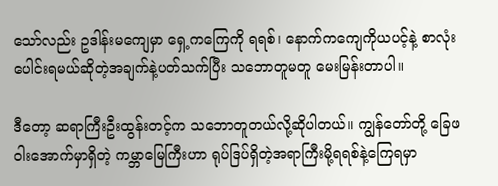သော်လည်း ဥဒါန်းမကျေမှာ ရှေ့ကကြေကို ရရစ်၊ နောက်ကကျေကိုယပင့်နဲ့ စာလုံးပေါင်းရမယ်ဆိုတဲ့အချက်နဲ့ပတ်သက်ပြီး သဘောတူမတူ မေးမြန်းတာပါ။

ဒီတော့ ဆရာကြီးဦးထွန်းတင့်က သဘောတူတယ်လို့ဆိုပါတယ်။ ကျွန်တော်တို့ ခြေဖဝါးအောက်မှာရှိတဲ့ ကမ္ဘာမြေကြီးဟာ ရုပ်ဒြပ်ရှိတဲ့အရာကြီးမို့ရရစ်နဲ့ကြေရမှာ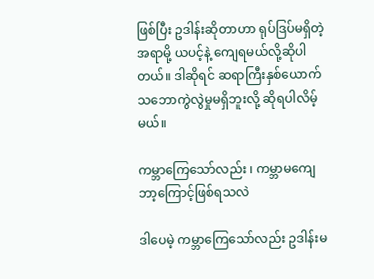ဖြစ်ပြီး ဥဒါန်းဆိုတာဟာ ရုပ်ဒြပ်မရှိတဲ့အရာမို့ ယပင့်နဲ့ ကျေရမယ်လို့ဆိုပါတယ်။ ဒါဆိုရင် ဆရာကြီးနှစ်ယောက် သဘောကွဲလွဲမှုမရှိဘူးလို့ ဆိုရပါလိမ့်မယ်။

ကမ္ဘာကြေသော်လည်း ၊ ကမ္ဘာမကျေ ဘာ့ကြောင့်ဖြစ်ရသလဲ

ဒါပေမဲ့ ကမ္ဘာကြေသော်လည်း ဥဒါန်းမ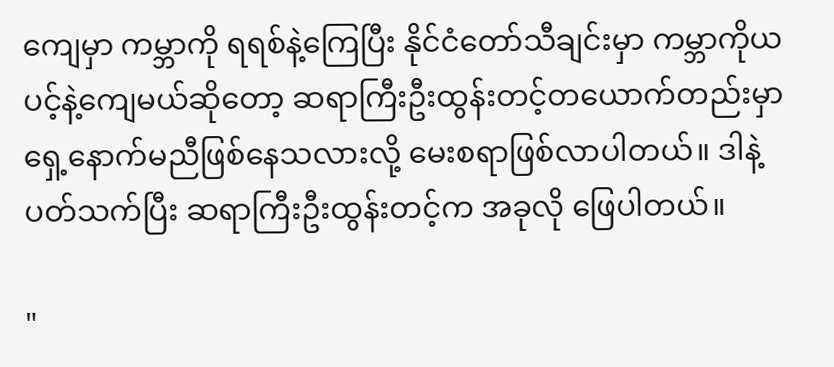ကျေမှာ ကမ္ဘာကို ရရစ်နဲ့ကြေပြီး နိုင်ငံတော်သီချင်းမှာ ကမ္ဘာကိုယပင့်နဲ့ကျေမယ်ဆိုတော့ ဆရာကြီးဦးထွန်းတင့်တယောက်တည်းမှာ ရှေ့နောက်မညီဖြစ်နေသလားလို့ မေးစရာဖြစ်လာပါတယ်။ ဒါနဲ့ ပတ်သက်ပြီး ဆရာကြီးဦးထွန်းတင့်က အခုလို ဖြေပါတယ်။

"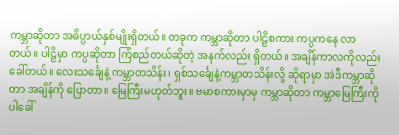ကမ္ဘာဆိုတာ အဓိပ္ပာယ်နှစ်မျိုးရှိတယ်။ တခုက ကမ္ဘာဆိုတာ ပါဠိစကား ကပ္ပကနေ လာတယ်။ ပါဠိမှာ ကပ္ပဆိုတာ ကြံစည်တယ်ဆိုတဲ့ အနက်လည်း ရှိတယ်။ အချိန်ကာလကိုလည်း ခေါ်တယ်။ လေးသင်္ချေနဲ့ ကမ္ဘာတသိန်း၊ ရှစ်သင်္ချေနဲ့ကမ္ဘာတသိန်းလို့ ဆိုရာမှာ အဲဒီကမ္ဘာဆိုတာ အချိန်ကို ပြောတာ။ မြေကြီးမဟုတ်ဘူး။ ဗမာစကားမှာမှ ကမ္ဘာဆိုတာ ကမ္ဘာမြေကြီးကိုပါခေါ်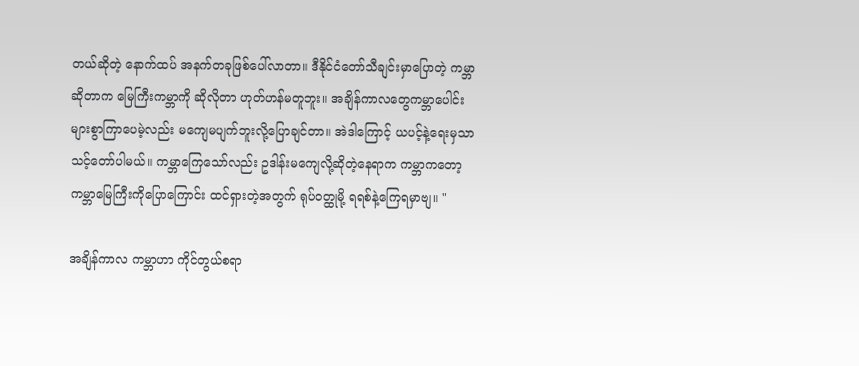တယ်ဆိုတဲ့ နောက်ထပ် အနက်တခုဖြစ်ပေါ်လာတာ။ ဒီနိုင်ငံတော်သီချင်းမှာပြောတဲ့ ကမ္ဘာဆိုတာက မြေကြီးကမ္ဘာကို ဆိုလိုတာ ဟုတ်ဟန်မတူဘူး။ အချိန်ကာလတွေကမ္ဘာပေါင်းများစွာကြာပေမဲ့လည်း မကျေမပျက်ဘူးလို့ပြောချင်တာ။ အဲဒါကြောင့် ယပင့်နဲ့ရေးမှသာ သင့်တော်ပါမယ်။ ကမ္ဘာကြေသော်လည်း ဥဒါန်းမကျေလို့ဆိုတဲ့နေရာက ကမ္ဘာကတော့ ကမ္ဘာမြေကြီးကိုပြောကြောင်း ထင်ရှားတဲ့အတွက် ရုပ်ဝတ္ထုမို့ ရရစ်နဲ့ကြေရမှာဗျ။ "

အချိန်ကာလ ကမ္ဘာဟာ ကိုင်တွယ်စရာ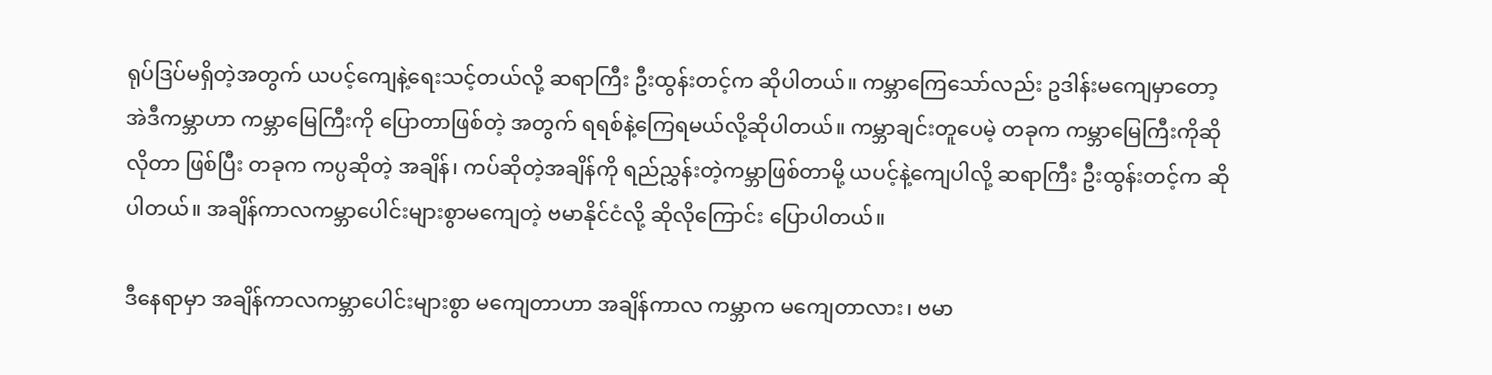ရုပ်ဒြပ်မရှိတဲ့အတွက် ယပင့်ကျေနဲ့ရေးသင့်တယ်လို့ ဆရာကြီး ဦးထွန်းတင့်က ဆိုပါတယ်။ ကမ္ဘာကြေသော်လည်း ဥဒါန်းမကျေမှာတော့ အဲဒီကမ္ဘာဟာ ကမ္ဘာမြေကြီးကို ပြောတာဖြစ်တဲ့ အတွက် ရရစ်နဲ့ကြေရမယ်လို့ဆိုပါတယ်။ ကမ္ဘာချင်းတူပေမဲ့ တခုက ကမ္ဘာမြေကြီးကိုဆိုလိုတာ ဖြစ်ပြီး တခုက ကပ္ပဆိုတဲ့ အချိန်၊ ကပ်ဆိုတဲ့အချိန်ကို ရည်ညွှန်းတဲ့ကမ္ဘာဖြစ်တာမို့ ယပင့်နဲ့ကျေပါလို့ ဆရာကြီး ဦးထွန်းတင့်က ဆိုပါတယ်။ အချိန်ကာလကမ္ဘာပေါင်းများစွာမကျေတဲ့ ဗမာနိုင်ငံလို့ ဆိုလိုကြောင်း ပြောပါတယ်။

ဒီနေရာမှာ အချိန်ကာလကမ္ဘာပေါင်းများစွာ မကျေတာဟာ အချိန်ကာလ ကမ္ဘာက မကျေတာလား၊ ဗမာ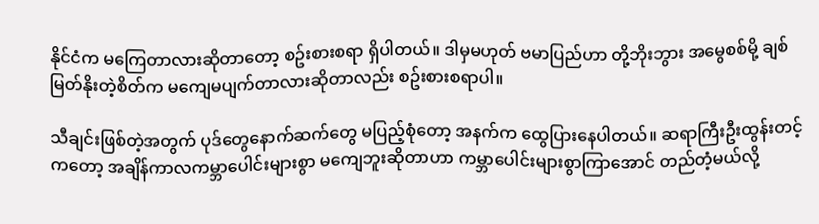နိုင်ငံက မကြေတာလားဆိုတာတော့ စဥ်းစားစရာ ရှိပါတယ်။ ဒါမှမဟုတ် ဗမာပြည်ဟာ တို့ဘိုးဘွား အမွေစစ်မို့ ချစ်မြတ်နိုးတဲ့စိတ်က မကျေမပျက်တာလားဆိုတာလည်း စဥ်းစားစရာပါ။

သီချင်းဖြစ်တဲ့အတွက် ပုဒ်တွေနောက်ဆက်တွေ မပြည့်စုံတော့ အနက်က ထွေပြားနေပါတယ်။ ဆရာကြီးဦးထွန်းတင့်ကတော့ အချိန်ကာလကမ္ဘာပေါင်းများစွာ မကျေဘူးဆိုတာဟာ ကမ္ဘာပေါင်းများစွာကြာအောင် တည်တံ့မယ်လို့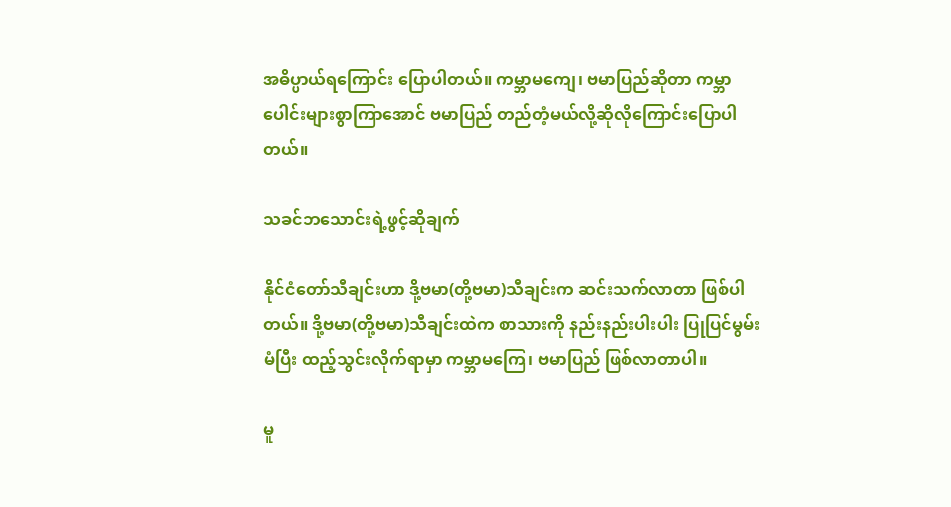အဓိပ္ပာယ်ရကြောင်း ပြောပါတယ်။ ကမ္ဘာမကျေ၊ ဗမာပြည်ဆိုတာ ကမ္ဘာပေါင်းများစွာကြာအောင် ဗမာပြည် တည်တံ့မယ်လို့ဆိုလိုကြောင်းပြောပါတယ်။

သခင်ဘသောင်းရဲ့ဖွင့်ဆိုချက်

နိုင်ငံတော်သီချင်းဟာ ဒို့ဗမာ(တို့ဗမာ)သီချင်းက ဆင်းသက်လာတာ ဖြစ်ပါတယ်။ ဒို့ဗမာ(တို့ဗမာ)သီချင်းထဲက စာသားကို နည်းနည်းပါးပါး ပြုပြင်မွမ်းမံပြီး ထည့်သွင်းလိုက်ရာမှာ ကမ္ဘာမကြေ၊ ဗမာပြည် ဖြစ်လာတာပါ။

မူ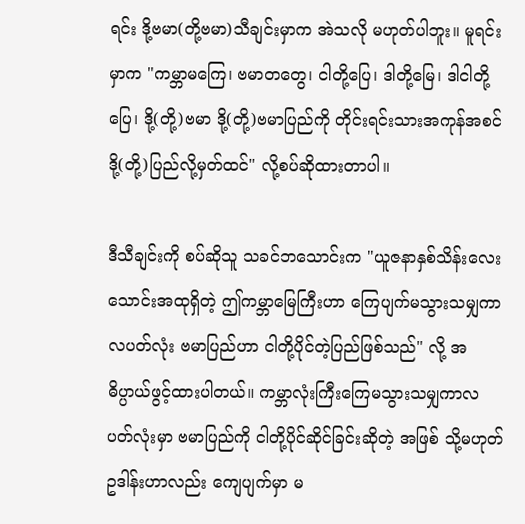ရင်း ဒို့ဗမာ(တို့ဗမာ)သီချင်းမှာက အဲသလို မဟုတ်ပါဘူး။ မူရင်းမှာက "ကမ္ဘာမကြေ၊ ဗမာတတွေ၊ ငါတို့ပြေ၊ ဒါတို့မြေ၊ ဒါငါတို့ပြေ၊ ဒို့(တို့)ဗမာ ဒို့(တို့)ဗမာပြည်ကို တိုင်းရင်းသားအကုန်အစင် ဒို့(တို့)ပြည်လို့မှတ်ထင်" လို့စပ်ဆိုထားတာပါ။

ဒီသီချင်းကို စပ်ဆိုသူ သခင်ဘသောင်းက "ယူဇနာနှစ်သိန်းလေးသောင်းအထုရှိတဲ့ ဤကမ္ဘာမြေကြီးဟာ ကြေပျက်မသွားသမျှကာလပတ်လုံး ဗမာပြည်ဟာ ငါတို့ပိုင်တဲ့ပြည်ဖြစ်သည်" လို့ အဓိပ္ပာယ်ဖွင့်ထားပါတယ်။ ကမ္ဘာလုံးကြီးကြေမသွားသမျှကာလပတ်လုံးမှာ ဗမာပြည်ကို ငါတို့ပိုင်ဆိုင်ခြင်းဆိုတဲ့ အဖြစ် သို့မဟုတ် ဥဒါန်းဟာလည်း ကျေပျက်မှာ မ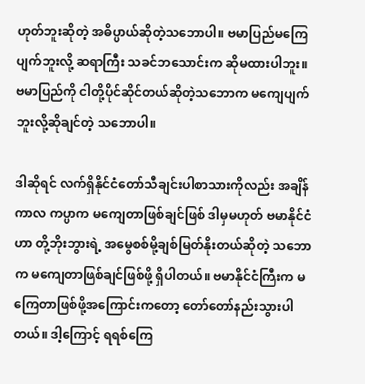ဟုတ်ဘူးဆိုတဲ့ အဓိပ္ပာယ်ဆိုတဲ့သဘောပါ။ ဗမာပြည်မကြေပျက်ဘူးလို့ ဆရာကြီး သခင်ဘသောင်းက ဆိုမထားပါဘူး။ ဗမာပြည်ကို ငါတို့ပိုင်ဆိုင်တယ်ဆိုတဲ့သဘောက မကျေပျက်ဘူးလို့ဆိုချင်တဲ့ သဘောပါ။

ဒါဆိုရင် လက်ရှိနိုင်ငံတော်သီချင်းပါစာသားကိုလည်း အချိန်ကာလ ကပ္ပာက မကျေတာဖြစ်ချင်ဖြစ် ဒါမှမဟုတ် ဗမာနိုင်ငံဟာ တို့ဘိုးဘွားရဲ့ အမွေစစ်မို့ချစ်မြတ်နိုးတယ်ဆိုတဲ့ သဘောက မကျေတာဖြစ်ချင်ဖြစ်ဖို့ ရှိပါတယ်။ ဗမာနိုင်ငံကြီးက မကြေတာဖြစ်ဖို့အကြောင်းကတော့ တော်တော်နည်းသွားပါတယ်။ ဒါ့ကြောင့် ရရစ်ကြေ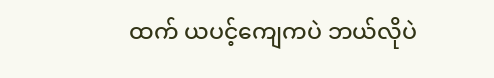ထက် ယပင့်ကျေကပဲ ဘယ်လိုပဲ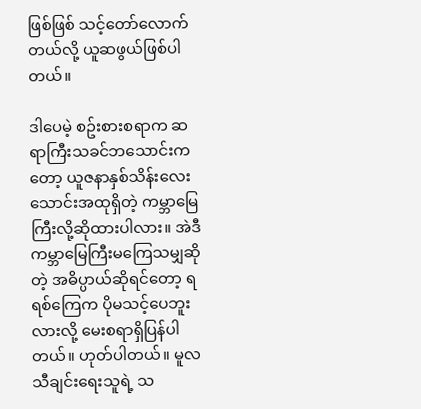ဖြစ်ဖြစ် သင့်တော်လောက်တယ်လို့ ယူဆဖွယ်ဖြစ်ပါတယ်။

ဒါပေမဲ့ စဥ်းစားစရာက ဆရာကြီးသခင်ဘသောင်းကတော့ ယူဇနာနှစ်သိန်းလေးသောင်းအထုရှိတဲ့ ကမ္ဘာမြေကြီးလို့ဆိုထားပါလား။ အဲဒီကမ္ဘာမြေကြီးမကြေသမျှဆိုတဲ့ အဓိပ္ပာယ်ဆိုရင်တော့ ရရစ်ကြေက ပိုမသင့်ပေဘူးလားလို့ မေးစရာရှိပြန်ပါတယ်။ ဟုတ်ပါတယ်။ မူလသီချင်းရေးသူရဲ့ သ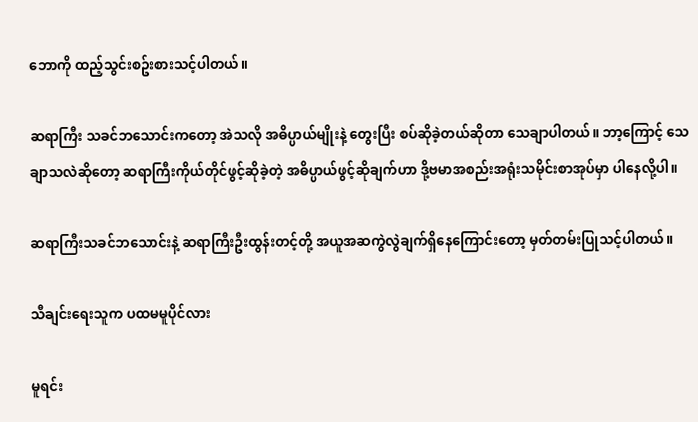ဘောကို ထည့်သွင်းစဥ်းစားသင့်ပါတယ်။

ဆရာကြီး သခင်ဘသောင်းကတော့ အဲသလို အဓိပ္ပာယ်မျိုးနဲ့ တွေးပြီး စပ်ဆိုခဲ့တယ်ဆိုတာ သေချာပါတယ်။ ဘာ့ကြောင့် သေချာသလဲဆိုတော့ ဆရာကြီးကိုယ်တိုင်ဖွင့်ဆိုခဲ့တဲ့ အဓိပ္ပာယ်ဖွင့်ဆိုချက်ဟာ ဒို့ဗမာအစည်းအရုံးသမိုင်းစာအုပ်မှာ ပါနေလို့ပါ။

ဆရာကြီးသခင်ဘသောင်းနဲ့ ဆရာကြီးဦးထွန်းတင့်တို့ အယူအဆကွဲလွဲချက်ရှိနေကြောင်းတော့ မှတ်တမ်းပြုသင့်ပါတယ်။

သီချင်းရေးသူက ပထမမူပိုင်လား

မူရင်း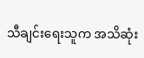သီချင်းရေးသူက အသိဆုံး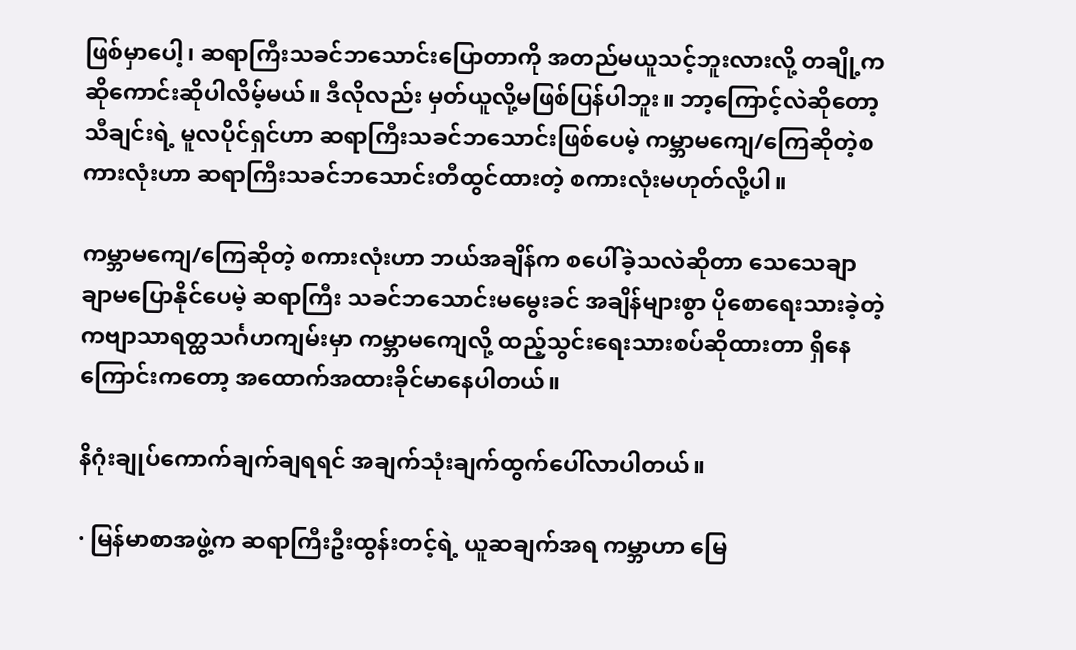ဖြစ်မှာပေါ့၊ ဆရာကြီးသခင်ဘသောင်းပြောတာကို အတည်မယူသင့်ဘူးလားလို့ တချို့က ဆိုကောင်းဆိုပါလိမ့်မယ်။ ဒီလိုလည်း မှတ်ယူလို့မဖြစ်ပြန်ပါဘူး။ ဘာ့ကြောင့်လဲဆိုတော့ သီချင်းရဲ့ မူလပိုင်ရှင်ဟာ ဆရာကြီးသခင်ဘသောင်းဖြစ်ပေမဲ့ ကမ္ဘာမကျေ/ကြေဆိုတဲ့စကားလုံးဟာ ဆရာကြီးသခင်ဘသောင်းတီထွင်ထားတဲ့ စကားလုံးမဟုတ်လို့ပါ။

ကမ္ဘာမကျေ/ကြေဆိုတဲ့ စကားလုံးဟာ ဘယ်အချိန်က စပေါ်ခဲ့သလဲဆိုတာ သေသေချာချာမပြောနိုင်ပေမဲ့ ဆရာကြီး သခင်ဘသောင်းမမွေးခင် အချိန်များစွာ ပိုစောရေးသားခဲ့တဲ့ ကဗျာသာရတ္ထသင်္ဂဟကျမ်းမှာ ကမ္ဘာမကျေလို့ ထည့်သွင်းရေးသားစပ်ဆိုထားတာ ရှိနေကြောင်းကတော့ အထောက်အထားခိုင်မာနေပါတယ်။

နိဂုံးချုပ်ကောက်ချက်ချရရင် အချက်သုံးချက်ထွက်ပေါ်လာပါတယ်။

· မြန်မာစာအဖွဲ့က ဆရာကြီးဦးထွန်းတင့်ရဲ့ ယူဆချက်အရ ကမ္ဘာဟာ မြေ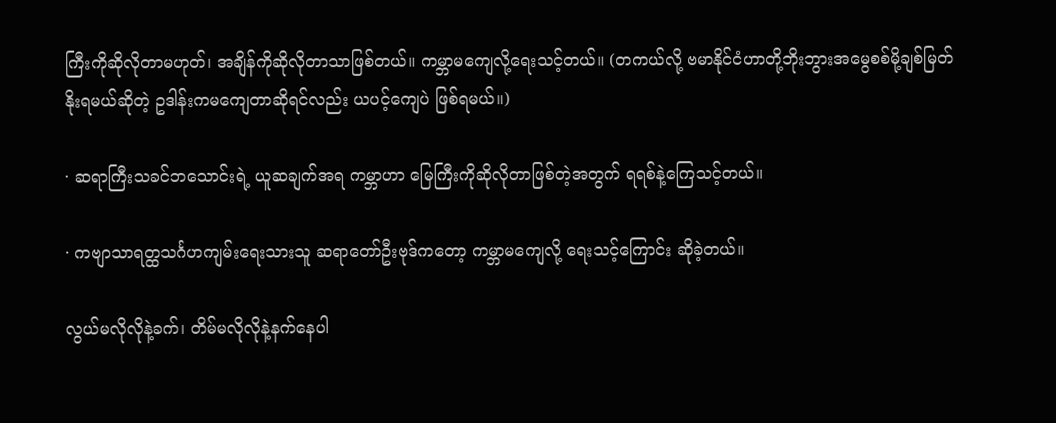ကြီးကိုဆိုလိုတာမဟုတ်၊ အချိန်ကိုဆိုလိုတာသာဖြစ်တယ်။ ကမ္ဘာမကျေလို့ရေးသင့်တယ်။ (တကယ်လို့ ဗမာနိုင်ငံဟာတို့ဘိုးဘွားအမွေစစ်မို့ချစ်မြတ်နိုးရမယ်ဆိုတဲ့ ဥဒါန်းကမကျေတာဆိုရင်လည်း ယပင့်ကျေပဲ ဖြစ်ရမယ်။)

· ဆရာကြီးသခင်ဘသောင်းရဲ့ ယူဆချက်အရ ကမ္ဘာဟာ မြေကြီးကိုဆိုလိုတာဖြစ်တဲ့အတွက် ရရစ်နဲ့ကြေသင့်တယ်။

· ကဗျာသာရတ္ထသင်္ဂဟကျမ်းရေးသားသူ ဆရာတော်ဦးဗုဒ်ကတော့ ကမ္ဘာမကျေလို့ ရေးသင့်ကြောင်း ဆိုခဲ့တယ်။

လွယ်မလိုလိုနဲ့ခက်၊ တိမ်မလိုလိုနဲ့နက်နေပါ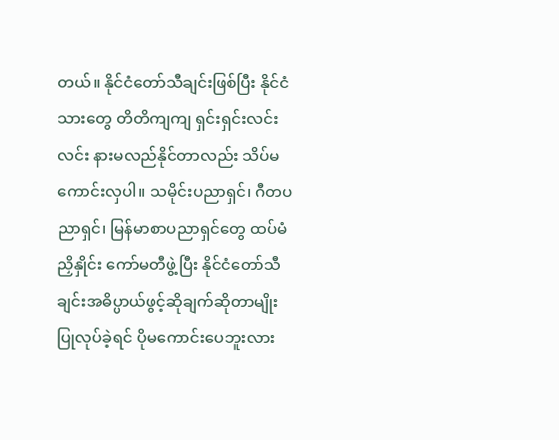တယ်။ နိုင်ငံတော်သီချင်းဖြစ်ပြီး နိုင်ငံသားတွေ တိတိကျကျ ရှင်းရှင်းလင်းလင်း နားမလည်နိုင်တာလည်း သိပ်မကောင်းလှပါ။ သမိုင်းပညာရှင်၊ ဂီတပညာရှင်၊ မြန်မာစာပညာရှင်တွေ ထပ်မံညှိနှိုင်း ကော်မတီဖွဲ့ပြီး နိုင်ငံတော်သီချင်းအဓိပ္ပာယ်ဖွင့်ဆိုချက်ဆိုတာမျိုး ပြုလုပ်ခဲ့ရင် ပိုမကောင်းပေဘူးလား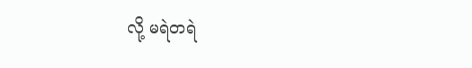လို့ မရဲတရဲ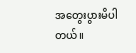အတွေးပွားမိပါတယ်။